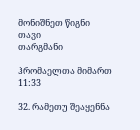მონიშნეთ წიგნი
თავი
თარგმანი

ჰრომაელთა მიმართ 11:33

32. რამეთუ შეაყენნა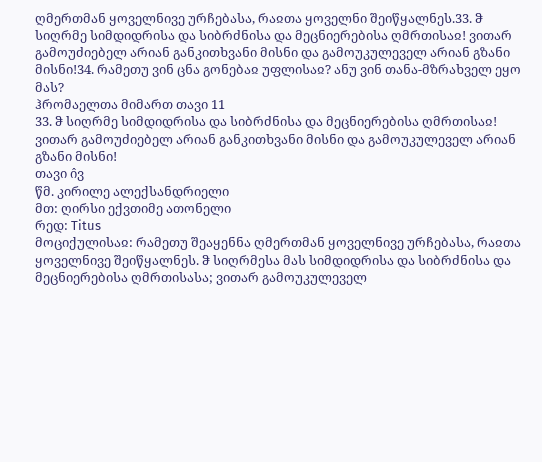ღმერთმან ყოველნივე ურჩებასა, რაჲთა ყოველნი შეიწყალნეს.33. ჵ სიღრმე სიმდიდრისა და სიბრძნისა და მეცნიერებისა ღმრთისაჲ! ვითარ გამოუძიებელ არიან განკითხვანი მისნი და გამოუკულეველ არიან გზანი მისნი!34. რამეთუ ვინ ცნა გონებაჲ უფლისაჲ? ანუ ვინ თანა-მზრახველ ეყო მას?
ჰრომაელთა მიმართ თავი 11
33. ჵ სიღრმე სიმდიდრისა და სიბრძნისა და მეცნიერებისა ღმრთისაჲ! ვითარ გამოუძიებელ არიან განკითხვანი მისნი და გამოუკულეველ არიან გზანი მისნი!
თავი ი̂ვ
წმ. კირილე ალექსანდრიელი
მთ: ღირსი ექვთიმე ათონელი
რედ: Titus
მოციქულისაჲ: რამეთუ შეაყენნა ღმერთმან ყოველნივე ურჩებასა, რაჲთა ყოველნივე შეიწყალნეს. ჵ სიღრმესა მას სიმდიდრისა და სიბრძნისა და მეცნიერებისა ღმრთისასა; ვითარ გამოუკულეველ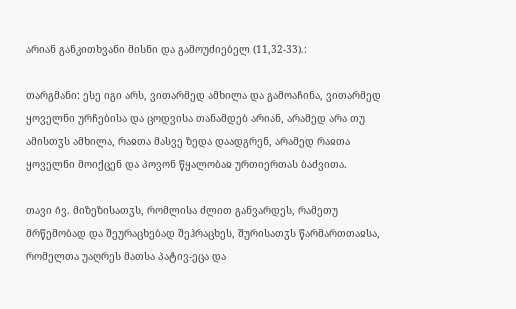არიან განკითხვანი მისნი და გამოუძიებელ (11,32-33).:

თარგმანი: ესე იგი არს, ვითარმედ ამხილა და გამოაჩინა, ვითარმედ ყოველნი ურჩებისა და ცოდვისა თანამდებ არიან, არამედ არა თუ ამისთჳს ამხილა, რაჲთა მასვე ზედა დაადგრენ, არამედ რაჲთა ყოველნი მოიქცენ და პოვონ წყალობაჲ ურთიერთას ბაძვითა.

თავი ი̂ვ. მიზეზისათჳს, რომლისა ძლით განვარდეს, რამეთუ მრწემობად და შეურაცხებად შეჰრაცხეს, შურისათჳს წარმართთაჲსა, რომელთა უაღრეს მათსა პატივ-ეცა და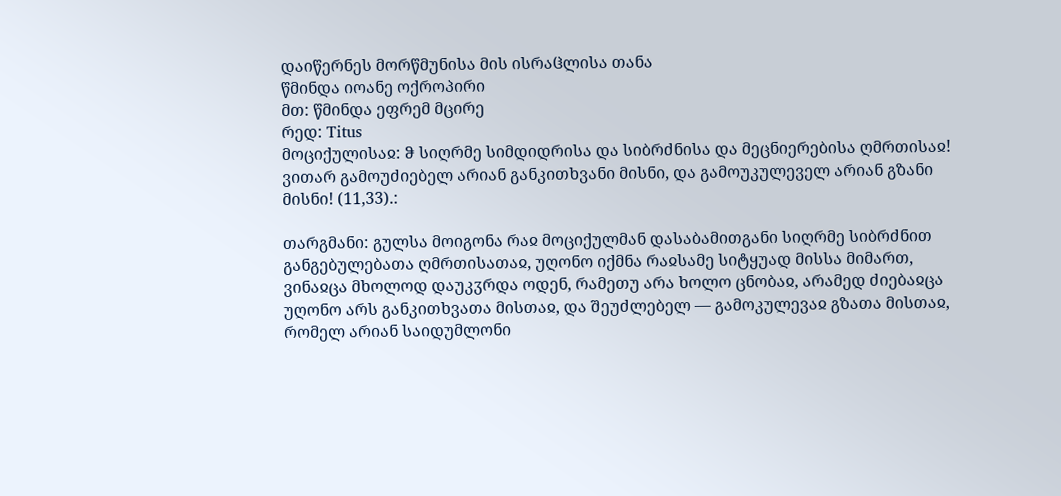დაიწერნეს მორწმუნისა მის ისრაჱლისა თანა
წმინდა იოანე ოქროპირი
მთ: წმინდა ეფრემ მცირე
რედ: Titus
მოციქულისაჲ: ჵ სიღრმე სიმდიდრისა და სიბრძნისა და მეცნიერებისა ღმრთისაჲ! ვითარ გამოუძიებელ არიან განკითხვანი მისნი, და გამოუკულეველ არიან გზანი მისნი! (11,33).:

თარგმანი: გულსა მოიგონა რაჲ მოციქულმან დასაბამითგანი სიღრმე სიბრძნით განგებულებათა ღმრთისათაჲ, უღონო იქმნა რაჲსამე სიტყუად მისსა მიმართ, ვინაჲცა მხოლოდ დაუკჳრდა ოდენ, რამეთუ არა ხოლო ცნობაჲ, არამედ ძიებაჲცა უღონო არს განკითხვათა მისთაჲ, და შეუძლებელ — გამოკულევაჲ გზათა მისთაჲ, რომელ არიან საიდუმლონი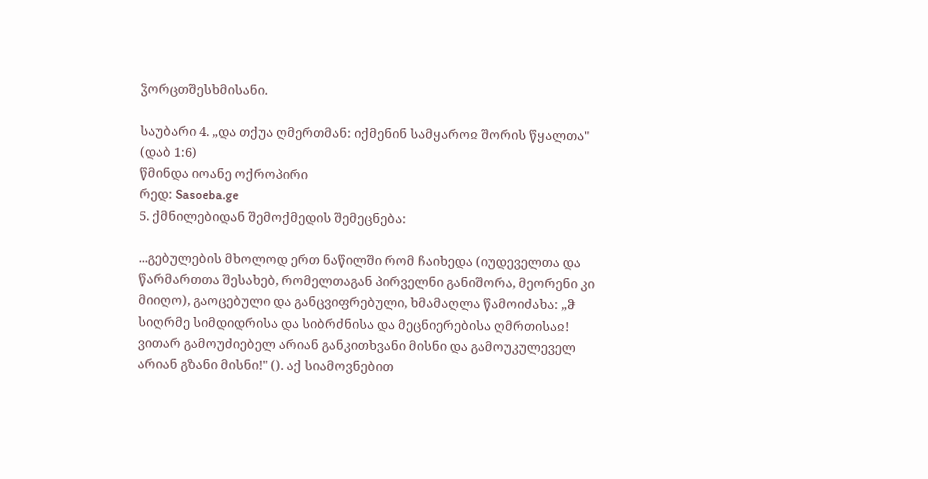ჴორცთშესხმისანი.

საუბარი 4. „და თქუა ღმერთმან: იქმენინ სამყაროჲ შორის წყალთა" (დაბ 1:6)
წმინდა იოანე ოქროპირი
რედ: Sasoeba.ge
5. ქმნილებიდან შემოქმედის შემეცნება:

...გებულების მხოლოდ ერთ ნაწილში რომ ჩაიხედა (იუდეველთა და წარმართთა შესახებ, რომელთაგან პირველნი განიშორა, მეორენი კი მიიღო), გაოცებული და განცვიფრებული, ხმამაღლა წამოიძახა: „ჵ სიღრმე სიმდიდრისა და სიბრძნისა და მეცნიერებისა ღმრთისაჲ! ვითარ გამოუძიებელ არიან განკითხვანი მისნი და გამოუკულეველ არიან გზანი მისნი!" (). აქ სიამოვნებით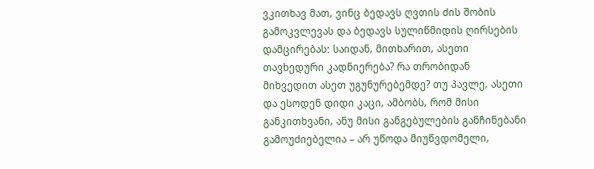ვკითხავ მათ, ვინც ბედავს ღვთის ძის შობის გამოკვლევას და ბედავს სულიწმიდის ღირსების დამცირებას: საიდან, მითხარით, ასეთი თავხედური კადნიერება? რა თრობიდან მიხვედით ასეთ უგუნურებემდე? თუ პავლე, ასეთი და ესოდენ დიდი კაცი, ამბობს, რომ მისი განკითხვანი, ანუ მისი განგებულების განჩინებანი გამოუძიებელია – არ უწოდა მიუწვდომელი,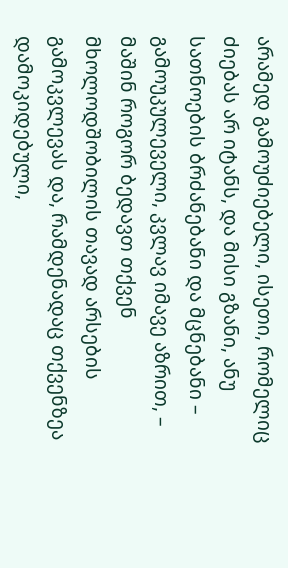არამედ გამოუძიებელი, ისეთი, რომელიც ძიებას არ იტანს, და მისი გზანი, ანუ სათნოების ბრძანებანი და მცნებანი – გამოუკულეველი, კვლავ იმავე აზრით, – მაშინ როგორ ბედავთ თქვენ მხოლოდშობილის თავად არსების გამოკვლევას და, რამდენადაც თქვენზეა დამოკიდებული,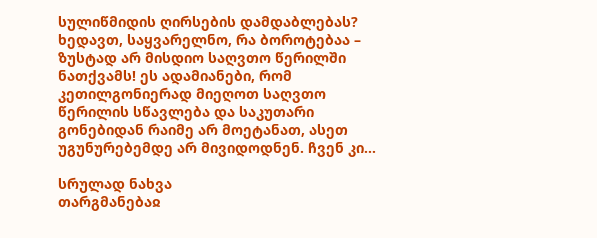სულიწმიდის ღირსების დამდაბლებას? ხედავთ, საყვარელნო, რა ბოროტებაა – ზუსტად არ მისდიო საღვთო წერილში ნათქვამს! ეს ადამიანები, რომ კეთილგონიერად მიეღოთ საღვთო წერილის სწავლება და საკუთარი გონებიდან რაიმე არ მოეტანათ, ასეთ უგუნურებემდე არ მივიდოდნენ. ჩვენ კი...

სრულად ნახვა
თარგმანებაჲ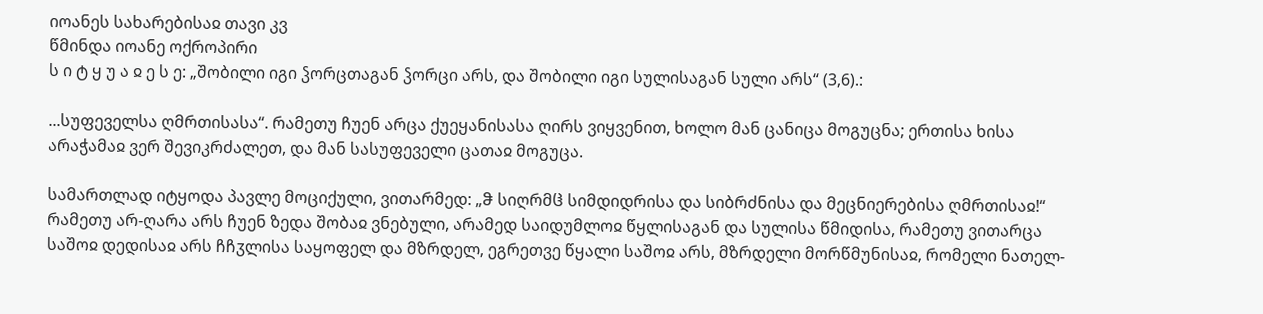იოანეს სახარებისაჲ თავი კვ
წმინდა იოანე ოქროპირი
ს ი ტ ყ უ ა ჲ ე ს ე: „შობილი იგი ჴორცთაგან ჴორცი არს, და შობილი იგი სულისაგან სული არს“ (3,6).:

...სუფეველსა ღმრთისასა“. რამეთუ ჩუენ არცა ქუეყანისასა ღირს ვიყვენით, ხოლო მან ცანიცა მოგუცნა; ერთისა ხისა არაჭამაჲ ვერ შევიკრძალეთ, და მან სასუფეველი ცათაჲ მოგუცა.

სამართლად იტყოდა პავლე მოციქული, ვითარმედ: „ჵ სიღრმჱ სიმდიდრისა და სიბრძნისა და მეცნიერებისა ღმრთისაჲ!“ რამეთუ არ-ღარა არს ჩუენ ზედა შობაჲ ვნებული, არამედ საიდუმლოჲ წყლისაგან და სულისა წმიდისა, რამეთუ ვითარცა საშოჲ დედისაჲ არს ჩჩჳლისა საყოფელ და მზრდელ, ეგრეთვე წყალი საშოჲ არს, მზრდელი მორწმუნისაჲ, რომელი ნათელ-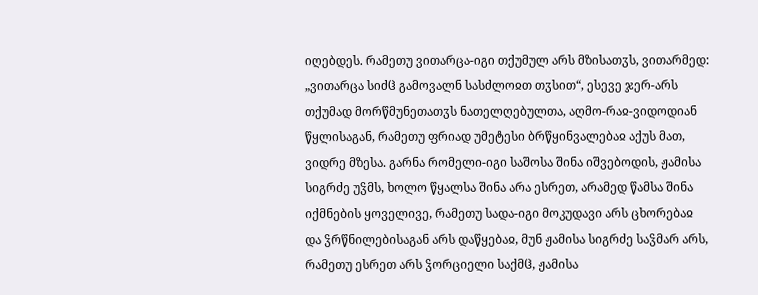იღებდეს. რამეთუ ვითარცა-იგი თქუმულ არს მზისათჳს, ვითარმედ: „ვითარცა სიძჱ გამოვალნ სასძლოჲთ თჳსით“, ესევე ჯერ-არს თქუმად მორწმუნეთათჳს ნათელღებულთა, აღმო-რაჲ-ვიდოდიან წყლისაგან, რამეთუ ფრიად უმეტესი ბრწყინვალებაჲ აქუს მათ, ვიდრე მზესა. გარნა რომელი-იგი საშოსა შინა იშვებოდის, ჟამისა სიგრძე უჴმს, ხოლო წყალსა შინა არა ესრეთ, არამედ წამსა შინა იქმნების ყოველივე, რამეთუ სადა-იგი მოკუდავი არს ცხორებაჲ და ჴრწნილებისაგან არს დაწყებაჲ, მუნ ჟამისა სიგრძე საჴმარ არს, რამეთუ ესრეთ არს ჴორციელი საქმჱ, ჟამისა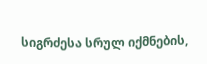სიგრძესა სრულ იქმნების,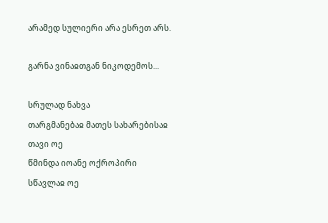არამედ სულიერი არა ესრეთ არს.

გარნა ვინაჲთგან ნიკოდემოს...

სრულად ნახვა
თარგმანებაჲ მათეს სახარებისაჲ თავი ოე
წმინდა იოანე ოქროპირი
სწავლაჲ ოე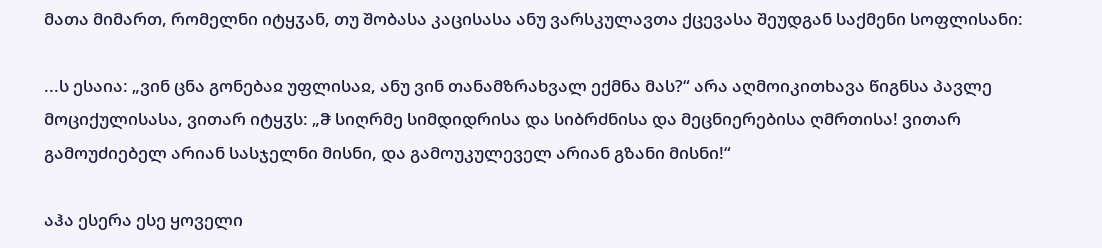მათა მიმართ, რომელნი იტყჳან, თუ შობასა კაცისასა ანუ ვარსკულავთა ქცევასა შეუდგან საქმენი სოფლისანი:

...ს ესაია: „ვინ ცნა გონებაჲ უფლისაჲ, ანუ ვინ თანამზრახვალ ექმნა მას?“ არა აღმოიკითხავა წიგნსა პავლე მოციქულისასა, ვითარ იტყჳს: „ჵ სიღრმე სიმდიდრისა და სიბრძნისა და მეცნიერებისა ღმრთისა! ვითარ გამოუძიებელ არიან სასჯელნი მისნი, და გამოუკულეველ არიან გზანი მისნი!“

აჰა ესერა ესე ყოველი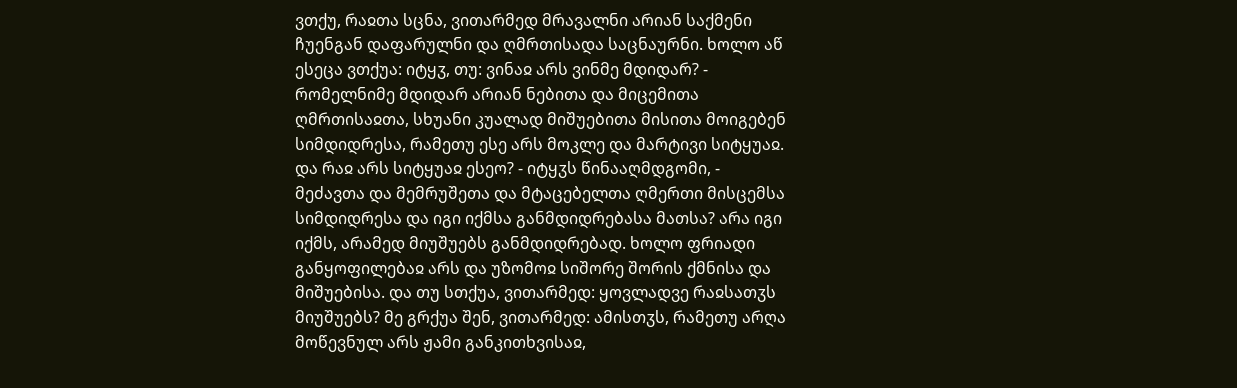ვთქუ, რაჲთა სცნა, ვითარმედ მრავალნი არიან საქმენი ჩუენგან დაფარულნი და ღმრთისადა საცნაურნი. ხოლო აწ ესეცა ვთქუა: იტყჳ, თუ: ვინაჲ არს ვინმე მდიდარ? - რომელნიმე მდიდარ არიან ნებითა და მიცემითა ღმრთისაჲთა, სხუანი კუალად მიშუებითა მისითა მოიგებენ სიმდიდრესა, რამეთუ ესე არს მოკლე და მარტივი სიტყუაჲ. და რაჲ არს სიტყუაჲ ესეო? - იტყჳს წინააღმდგომი, - მეძავთა და მემრუშეთა და მტაცებელთა ღმერთი მისცემსა სიმდიდრესა და იგი იქმსა განმდიდრებასა მათსა? არა იგი იქმს, არამედ მიუშუებს განმდიდრებად. ხოლო ფრიადი განყოფილებაჲ არს და უზომოჲ სიშორე შორის ქმნისა და მიშუებისა. და თუ სთქუა, ვითარმედ: ყოვლადვე რაჲსათჳს მიუშუებს? მე გრქუა შენ, ვითარმედ: ამისთჳს, რამეთუ არღა მოწევნულ არს ჟამი განკითხვისაჲ,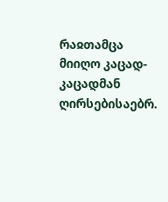რაჲთამცა მიიღო კაცად-კაცადმან ღირსებისაებრ.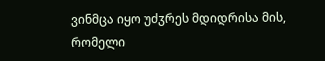ვინმცა იყო უძჳრეს მდიდრისა მის, რომელი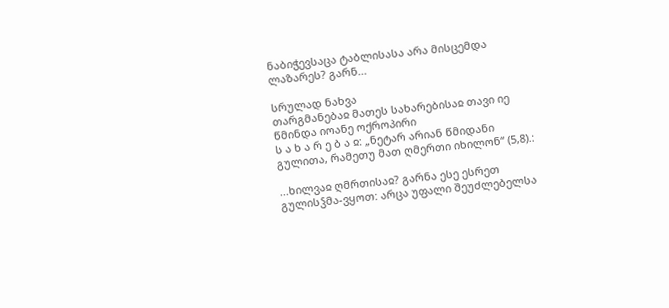ნაბიჭევსაცა ტაბლისასა არა მისცემდა ლაზარეს? გარნ...

სრულად ნახვა
თარგმანებაჲ მათეს სახარებისაჲ თავი იე
წმინდა იოანე ოქროპირი
ს ა ხ ა რ ე ბ ა ჲ: „ნეტარ არიან წმიდანი გულითა, რამეთუ მათ ღმერთი იხილონ“ (5,8).:

...ხილვაჲ ღმრთისაჲ? გარნა ესე ესრეთ გულისჴმა-ვყოთ: არცა უფალი შეუძლებელსა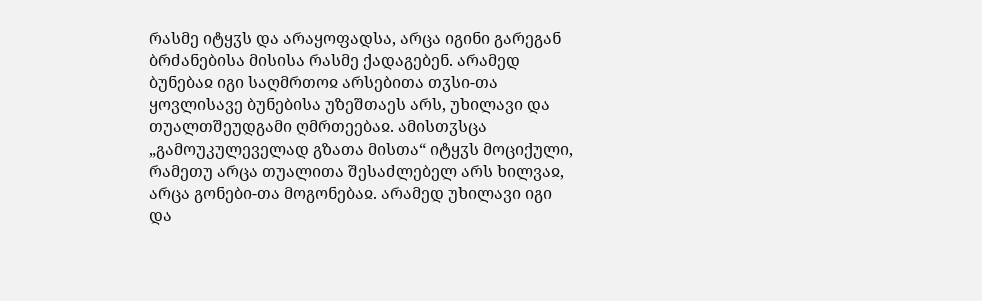რასმე იტყჳს და არაყოფადსა, არცა იგინი გარეგან ბრძანებისა მისისა რასმე ქადაგებენ. არამედ ბუნებაჲ იგი საღმრთოჲ არსებითა თჳსი-თა ყოვლისავე ბუნებისა უზეშთაეს არს, უხილავი და თუალთშეუდგამი ღმრთეებაჲ. ამისთჳსცა „გამოუკულეველად გზათა მისთა“ იტყჳს მოციქული, რამეთუ არცა თუალითა შესაძლებელ არს ხილვაჲ, არცა გონები-თა მოგონებაჲ. არამედ უხილავი იგი და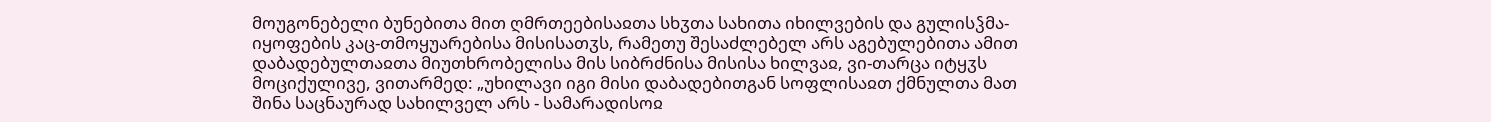მოუგონებელი ბუნებითა მით ღმრთეებისაჲთა სხჳთა სახითა იხილვების და გულისჴმა-იყოფების კაც-თმოყუარებისა მისისათჳს, რამეთუ შესაძლებელ არს აგებულებითა ამით დაბადებულთაჲთა მიუთხრობელისა მის სიბრძნისა მისისა ხილვაჲ, ვი-თარცა იტყჳს მოციქულივე, ვითარმედ: „უხილავი იგი მისი დაბადებითგან სოფლისაჲთ ქმნულთა მათ შინა საცნაურად სახილველ არს - სამარადისოჲ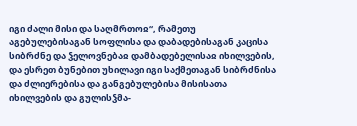იგი ძალი მისი და საღმრთოჲ“, რამეთუ აგებულებისაგან სოფლისა და დაბადებისაგან კაცისა სიბრძნე და ჴელოვნებაჲ დამბადებელისაჲ იხილვების, და ესრეთ ბუნებით უხილავი იგი საქმეთაგან სიბრძნისა და ძლიერებისა და განგებულებისა მისისათა იხილვების და გულისჴმა-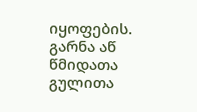იყოფების. გარნა აწ წმიდათა გულითა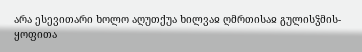არა ესევითარი ხოლო აღუთქუა ხილვაჲ ღმრთისაჲ გულისჴმის-ყოფითა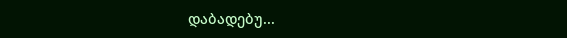დაბადებუ...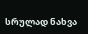სრულად ნახვა